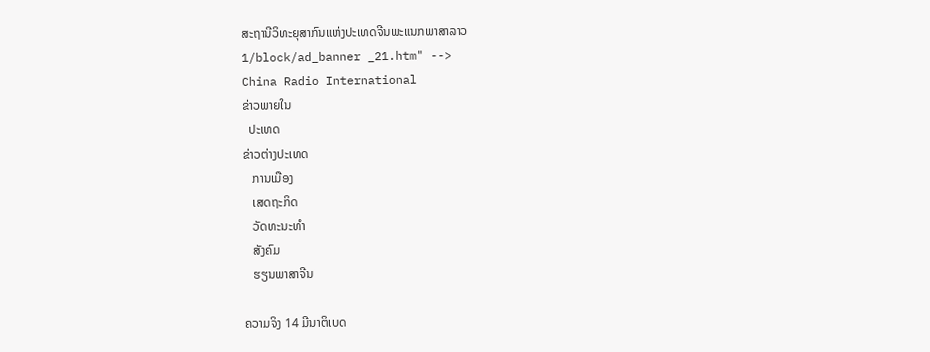ສະຖານີວິທະຍຸສາກົນແຫ່ງປະເທດຈີນພະແນກພາສາລາວ
1/block/ad_banner _21.htm" -->
China Radio International
ຂ່າວພາຍໃນ
  ປະເທດ
ຂ່າວຕ່າງປະເທດ
   ການເມືອງ
   ເສດຖະກິດ
   ວັດທະນະທຳ
   ສັງຄົມ
   ຮຽນພາສາຈີນ

ຄວາມຈິງ 14 ມີນາຕິເບດ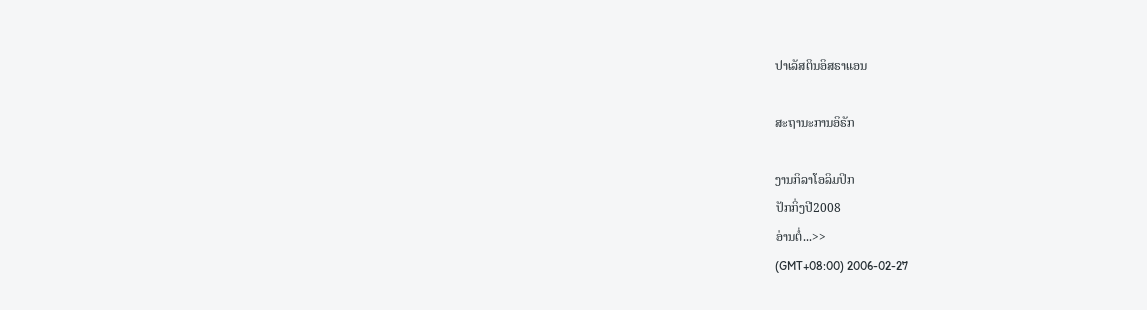ປາເລັສຕິນອິສຣາແອນ

ສະຖານະການອິຣັກ

ງານກິລາໂອລິມປິກ
ປັກກິ່ງປີ2008
ອ່ານຕໍ່...>>
(GMT+08:00) 2006-02-27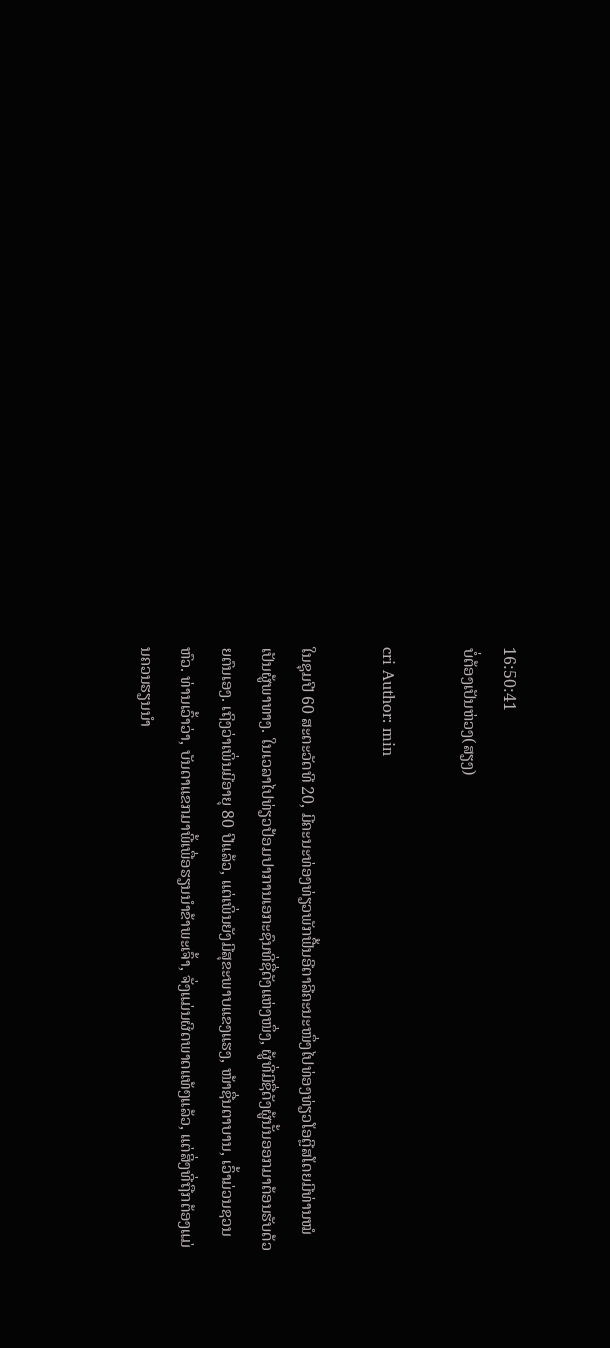16:50:41
ບໍ່ຕ້ອງເປັນຫ່ວງ(ສຽງ)

cri Author: min

ໃນຊຸມປີ 60 ສະຕະວັດທີ 20, ມີຄະນະທ່ອງທ່ຽວພັກຟື້ນອີຕາລີຄະນະໜຶ່ງໄປທ່ອງທ່ຽວໂອຕຼີສໂດຍມີທ່ານໝໍເປັນຜູ້ພາທາງ. ໃນເວລາໄປທ່ຽວປ້ອມປາການເອກະຊົນທີ່ຊື່ດັງແຫ່ງໜຶ່ງ, ຜູ້ທີ່ມີຊື່ດັງຜູ້ນັ້ນອອກມາຕ້ອນຮັບດ້ວຍຕົນເອງ. ເຖິງວ່າເພິ່ນມີອາຍຸ 80 ປີແລ້ວ, ແຕ່ເພິ່ນຍັງມີສຸຂະພາບແຂງແຮງ, ໜ້າຊື່ນຕາບານ, ເວົ້າມ່ວນຊວນຫົວ. ທ່ານເວົ້າວ່າ, ບັນດາແຂກມາພີ້ເພື່ອຮຽນນຳຂ້າພະເຈົ້າ, ຈັ່ງແມ່ນຜິດພາດແທ້ໆແລ້ວ, ແຕ່ສິ່ງທີ່ຖືກຕ້ອງແມ່ນຄວນຮຽນນຳ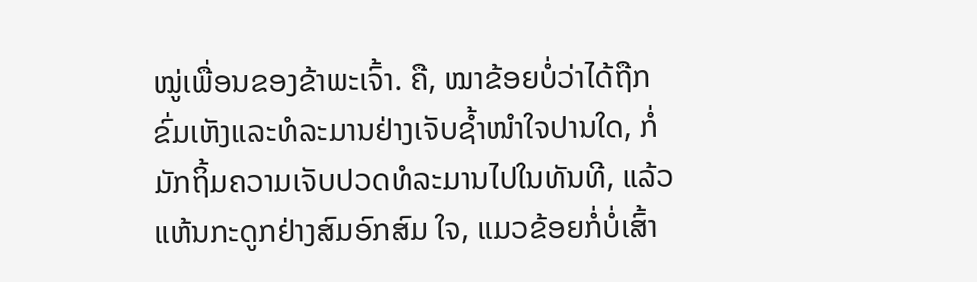ໝູ່ເພື່ອນຂອງຂ້າພະເຈົ້າ. ຄື, ໝາຂ້ອຍບໍ່ວ່າໄດ້ຖືກຂົ່ມເຫັງແລະທໍລະມານຢ່າງເຈັບຊ້ຳໜໍາໃຈປານໃດ, ກໍ່ມັກຖິ້ມຄວາມເຈັບປວດທໍລະມານໄປໃນທັນທີ, ແລ້ວແຫ້ນກະດູກຢ່າງສົມອົກສົມ ໃຈ, ແມວຂ້ອຍກໍ່ບໍ່ເສົ້າ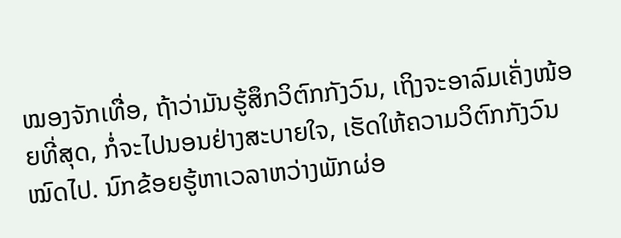ໝອງຈັກເທື່ອ, ຖ້າວ່າມັນຮູ້ສຶກວິຕົກກັງວົນ, ເຖິງຈະອາລົມເຄັ່ງໜ້ອຍທີ່ສຸດ, ກໍ່ຈະໄປນອນຢ່າງສະບາຍໃຈ, ເຮັດໃຫ້ຄວາມວິຕົກກັງວົນໝົດໄປ. ນົກຂ້ອຍຮູ້ຫາເວລາຫວ່າງພັກຜ່ອ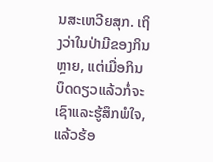ນສະເຫວີຍສຸກ. ເຖິງວ່າໃນປ່າມີຂອງກິນຫຼາຍ, ແຕ່ເມື່ອກິນບຶດດຽວແລ້ວກໍ່ຈະເຊົາແລະຮູ້ສຶກພໍໃຈ, ແລ້ວຮ້ອ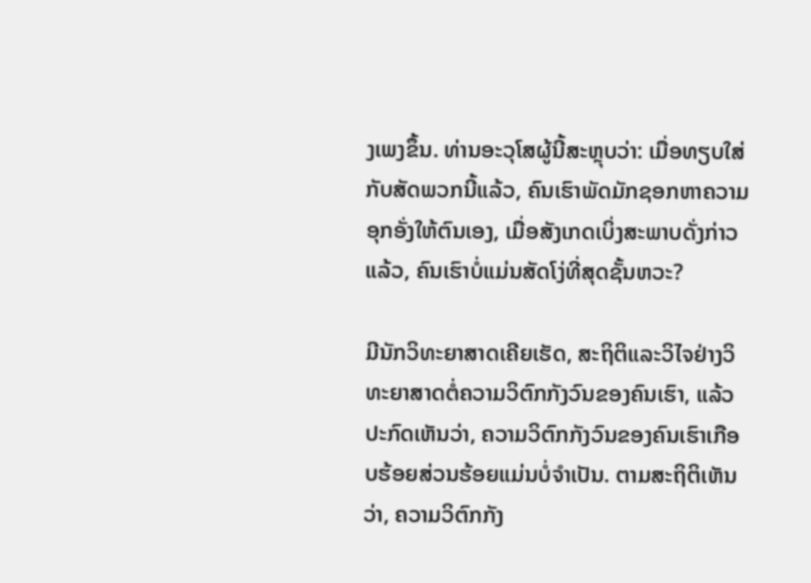ງເພງຂຶ້ນ. ທ່ານອະວຸໂສຜູ້ນີ້ສະຫຼຸບວ່າ: ເມື່ອທຽບໃສ່ກັບສັດພວກນີ້ແລ້ວ, ຄົນເຮົາພັດມັກຊອກຫາຄວາມອຸກອັ່ງໃຫ້ຕົນເອງ, ເມື່ອສັງເກດເບິ່ງສະພາບດັ່ງກ່າວແລ້ວ, ຄົນເຮົາບໍ່ແມ່ນສັດໂງ່ທີ່ສຸດຊັ້ນຫວະ?

ມີນັກວິທະຍາສາດເຄີຍເຮັດ, ສະຖິຕິແລະວິໄຈຢ່າງວິທະຍາສາດຕໍ່ຄວາມວິຕົກກັງວົນຂອງຄົນເຮົາ, ແລ້ວປະກົດເຫັນວ່າ, ຄວາມວິຕົກກັງວົນຂອງຄົນເຮົາເກືອບຮ້ອຍສ່ວນຮ້ອຍແມ່ນບໍ່ຈຳເປັນ. ຕາມສະຖິຕິເຫັນວ່າ, ຄວາມວິຕົກກັງ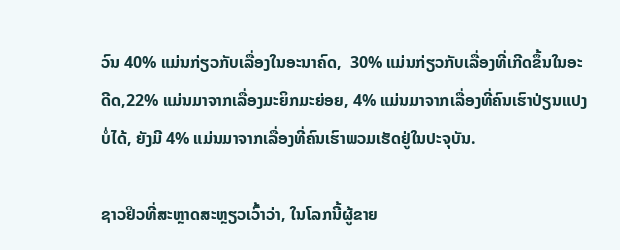ວົນ 40% ແມ່ນກ່ຽວກັບເລື່ອງໃນອະນາຄົດ,  30% ແມ່ນກ່ຽວກັບເລື່ອງທີ່ເກີດຂຶ້ນໃນອະດີດ,22% ແມ່ນມາຈາກເລື່ອງມະຍິກມະຍ່ອຍ, 4% ແມ່ນມາຈາກເລື່ອງທີ່ຄົນເຮົາປ່ຽນແປງບໍ່ໄດ້, ຍັງມີ 4% ແມ່ນມາຈາກເລື່ອງທີ່ຄົນເຮົາພວມເຮັດຢູ່ໃນປະຈຸບັນ.

ຊາວຢິວທີ່ສະຫຼາດສະຫຼຽວເວົ້າວ່າ, ໃນໂລກນີ້ຜູ້ຂາຍ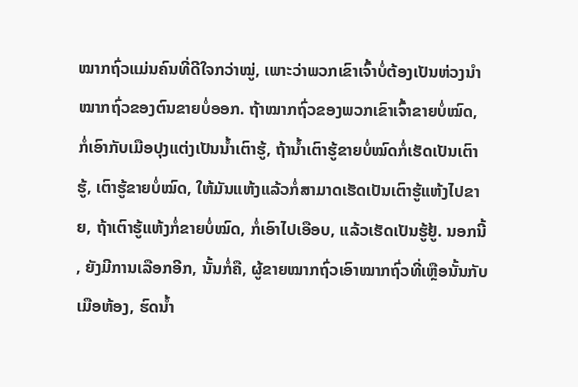ໝາກຖົ່ວແມ່ນຄົນທີ່ດີໃຈກວ່າໝູ່, ເພາະວ່າພວກເຂົາເຈົ້າບໍ່ຕ້ອງເປັນຫ່ວງນຳໝາກຖົ່ວຂອງຕົນຂາຍບໍ່ອອກ. ຖ້າໝາກຖົ່ວຂອງພວກເຂົາເຈົ້າຂາຍບໍ່ໝົດ, ກໍ່ເອົາກັບເມືອປຸງແຕ່ງເປັນນ້ຳເຕົາຮູ້, ຖ້ານ້ຳເຕົາຮູ້ຂາຍບໍ່ໝົດກໍ່ເຮັດເປັນເຕົາຮູ້, ເຕົາຮູ້ຂາຍບໍ່ໝົດ, ໃຫ້ມັນແຫ້ງແລ້ວກໍ່ສາມາດເຮັດເປັນເຕົາຮູ້ແຫ້ງໄປຂາຍ, ຖ້າເຕົາຮູ້ແຫ້ງກໍ່ຂາຍບໍ່ໝົດ, ກໍ່ເອົາໄປເອືອບ, ແລ້ວເຮັດເປັນຮູ້ຢູ້. ນອກນີ້, ຍັງມີການເລືອກອີກ, ນັ້ນກໍ່ຄື, ຜູ້ຂາຍໝາກຖົ່ວເອົາໝາກຖົ່ວທີ່ເຫຼືອນັ້ນກັບເມືອຫ້ອງ, ຮົດນ້ຳ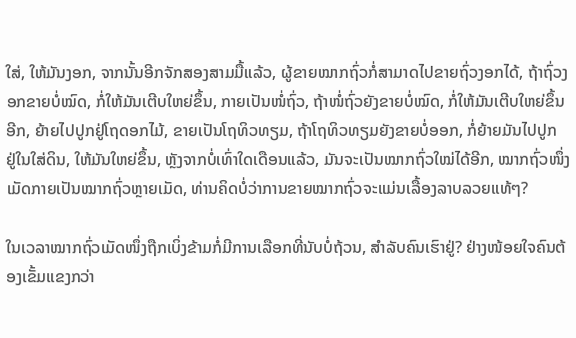ໃສ່, ໃຫ້ມັນງອກ, ຈາກນັ້ນອີກຈັກສອງສາມມື້ແລ້ວ, ຜູ້ຂາຍໝາກຖົ່ວກໍ່ສາມາດໄປຂາຍຖົ່ວງອກໄດ້, ຖ້າຖົ່ວງອກຂາຍບໍ່ໝົດ, ກໍ່ໃຫ້ມັນເຕີບໃຫຍ່ຂຶ້ນ, ກາຍເປັນໜໍ່ຖົ່ວ, ຖ້າໜໍ່ຖົ່ວຍັງຂາຍບໍ່ໝົດ, ກໍ່ໃຫ້ມັນເຕີບໃຫຍ່ຂຶ້ນອີກ, ຍ້າຍໄປປູກຢູ່ໂຖດອກໄມ້, ຂາຍເປັນໂຖທິວທຽມ, ຖ້າໂຖທິວທຽມຍັງຂາຍບໍ່ອອກ, ກໍ່ຍ້າຍມັນໄປປູກ ຢູ່ໃນໃສ່ດິນ, ໃຫ້ມັນໃຫຍ່ຂຶ້ນ, ຫຼັງຈາກບໍ່ເທົ່າໃດເດືອນແລ້ວ, ມັນຈະເປັນໝາກຖົ່ວໃໝ່ໄດ້ອີກ, ໝາກຖົ່ວໜຶ່ງເມັດກາຍເປັນໝາກຖົ່ວຫຼາຍເມັດ, ທ່ານຄິດບໍ່ວ່າການຂາຍໝາກຖົ່ວຈະແມ່ນເລື້ອງລາບລວຍແທ້ໆ?

ໃນເວລາໝາກຖົ່ວເມັດໜຶ່ງຖືກເບິ່ງຂ້າມກໍ່ມີການເລືອກທີ່ນັບບໍ່ຖ້ວນ, ສຳລັບຄົນເຮົາຢູ່? ຢ່າງໜ້ອຍໃຈຄົນຕ້ອງເຂັ້ມແຂງກວ່າ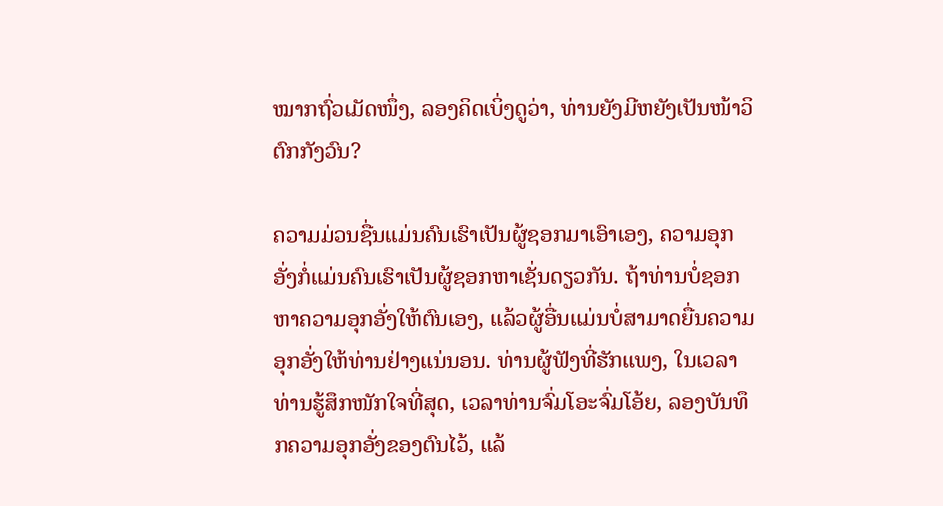ໝາກຖົ່ວເມັດໜຶ່ງ, ລອງຄິດເບິ່ງດູວ່າ, ທ່ານຍັງມີຫຍັງເປັນໜ້າວິຕົກກັງວົນ?

ຄວາມມ່ວນຊື່ນແມ່ນຄົນເຮົາເປັນຜູ້ຊອກມາເອົາເອງ, ຄວາມອຸກອັ່ງກໍ່ແມ່ນຄົນເຮົາເປັນຜູ້ຊອກຫາເຊັ່ນດຽວກັນ. ຖ້າທ່ານບໍ່ຊອກຫາຄວາມອຸກອັ່ງໃຫ້ຕົນເອງ, ແລ້ວຜູ້ອື່ນແມ່ນບໍ່ສາມາດຍື່ນຄວາມອຸກອັ່ງໃຫ້ທ່ານຢ່າງແນ່ນອນ. ທ່ານຜູ້ຟັງທີ່ຮັກແພງ, ໃນເວລາທ່ານຮູ້ສຶກໜັກໃຈທີ່ສຸດ, ເວລາທ່ານຈົ່ມໂອະຈົ່ມໂອ້ຍ, ລອງບັນທຶກຄວາມອຸກອັ່ງຂອງຕົນໄວ້, ແລ້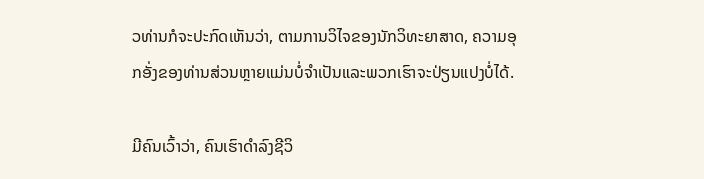ວທ່ານກໍຈະປະກົດເຫັນວ່າ, ຕາມການວິໄຈຂອງນັກວິທະຍາສາດ, ຄວາມອຸກອັ່ງຂອງທ່ານສ່ວນຫຼາຍແມ່ນບໍ່ຈຳເປັນແລະພວກເຮົາຈະປ່ຽນແປງບໍ່ໄດ້.

ມີຄົນເວົ້າວ່າ, ຄົນເຮົາດຳລົງຊີວິ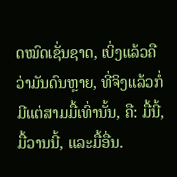ດໝົດເຊັ່ນຊາດ, ເບິ່ງແລ້ວຄືວ່າມັນດົນຫຼາຍ, ທີ່ຈິງແລ້ວກໍ່ມີແຕ່ສາມມື້ເທົ່ານັ້ນ, ຄື: ມື້ນີ້, ມື້ວານນີ້, ແລະມື້ອື່ນ.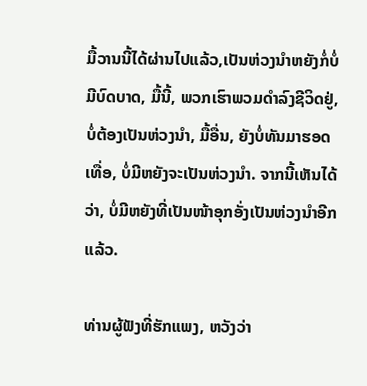ມື້ວານນີ້ໄດ້ຜ່ານໄປແລ້ວ,ເປັນຫ່ວງນຳຫຍັງກໍ່ບໍ່ມີບົດບາດ, ມື້ນີ້, ພວກເຮົາພວມດຳລົງຊີວິດຢູ່, ບໍ່ຕ້ອງເປັນຫ່ວງນຳ, ມື້ອື່ນ, ຍັງບໍ່ທັນມາຮອດເທື່ອ, ບໍ່ມີຫຍັງຈະເປັນຫ່ວງນຳ. ຈາກນີ້ເຫັນໄດ້ວ່າ, ບໍ່ມີຫຍັງທີ່ເປັນໜ້າອຸກອັ່ງເປັນຫ່ວງນຳອີກແລ້ວ.

ທ່ານຜູ້ຟັງທີ່ຮັກແພງ, ຫວັງວ່າ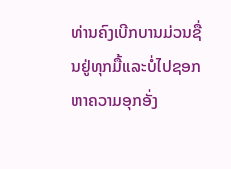ທ່ານຄົງເບີກບານມ່ວນຊື່ນຢູ່ທຸກມື້ແລະບໍ່ໄປຊອກຫາຄວາມອຸກອັ່ງ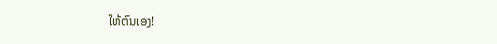ໃຫ້ຕົນເອງ!